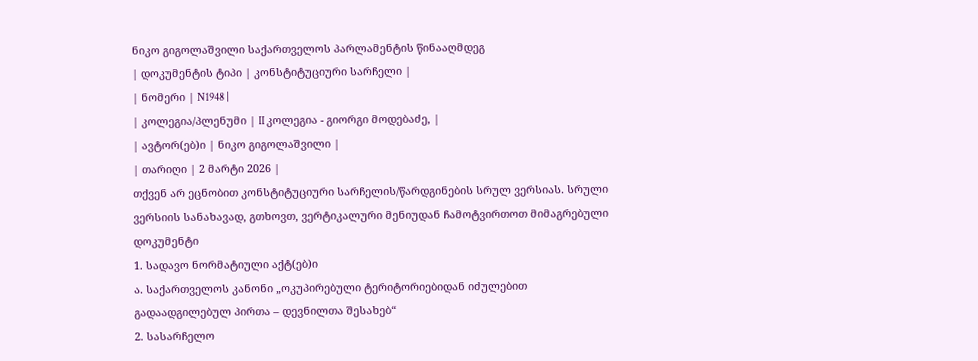ნიკო გიგოლაშვილი საქართველოს პარლამენტის წინააღმდეგ
| დოკუმენტის ტიპი | კონსტიტუციური სარჩელი |
| ნომერი | N1948 |
| კოლეგია/პლენუმი | II კოლეგია - გიორგი მოდებაძე, |
| ავტორ(ებ)ი | ნიკო გიგოლაშვილი |
| თარიღი | 2 მარტი 2026 |
თქვენ არ ეცნობით კონსტიტუციური სარჩელის/წარდგინების სრულ ვერსიას. სრული ვერსიის სანახავად, გთხოვთ, ვერტიკალური მენიუდან ჩამოტვირთოთ მიმაგრებული დოკუმენტი
1. სადავო ნორმატიული აქტ(ებ)ი
ა. საქართველოს კანონი „ოკუპირებული ტერიტორიებიდან იძულებით გადაადგილებულ პირთა – დევნილთა შესახებ“
2. სასარჩელო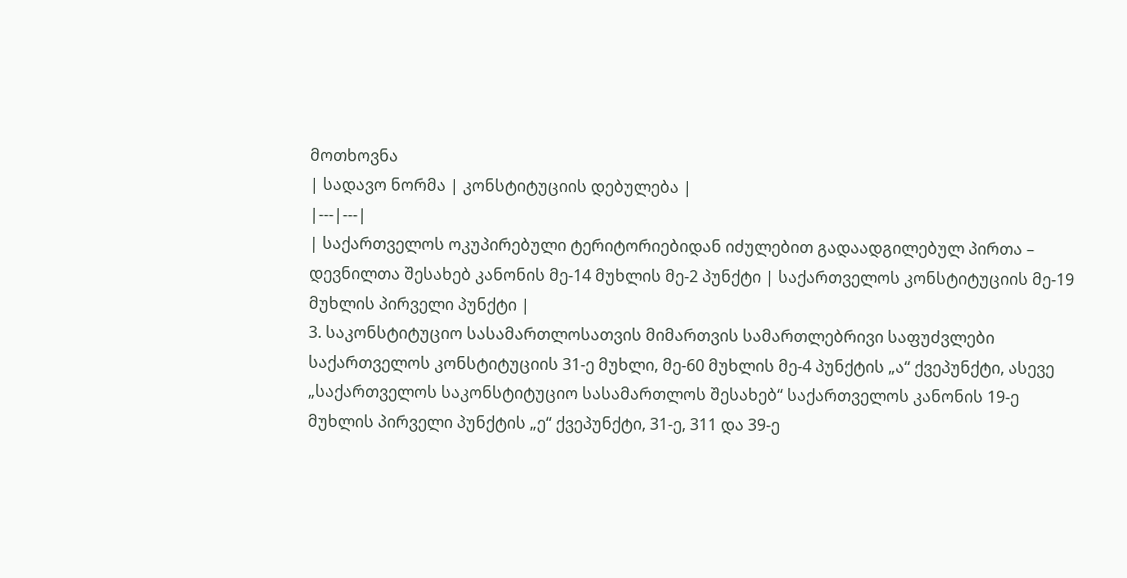მოთხოვნა
| სადავო ნორმა | კონსტიტუციის დებულება |
|---|---|
| საქართველოს ოკუპირებული ტერიტორიებიდან იძულებით გადაადგილებულ პირთა – დევნილთა შესახებ კანონის მე-14 მუხლის მე-2 პუნქტი | საქართველოს კონსტიტუციის მე-19 მუხლის პირველი პუნქტი |
3. საკონსტიტუციო სასამართლოსათვის მიმართვის სამართლებრივი საფუძვლები
საქართველოს კონსტიტუციის 31-ე მუხლი, მე-60 მუხლის მე-4 პუნქტის „ა“ ქვეპუნქტი, ასევე „საქართველოს საკონსტიტუციო სასამართლოს შესახებ“ საქართველოს კანონის 19-ე მუხლის პირველი პუნქტის „ე“ ქვეპუნქტი, 31-ე, 311 და 39-ე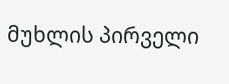მუხლის პირველი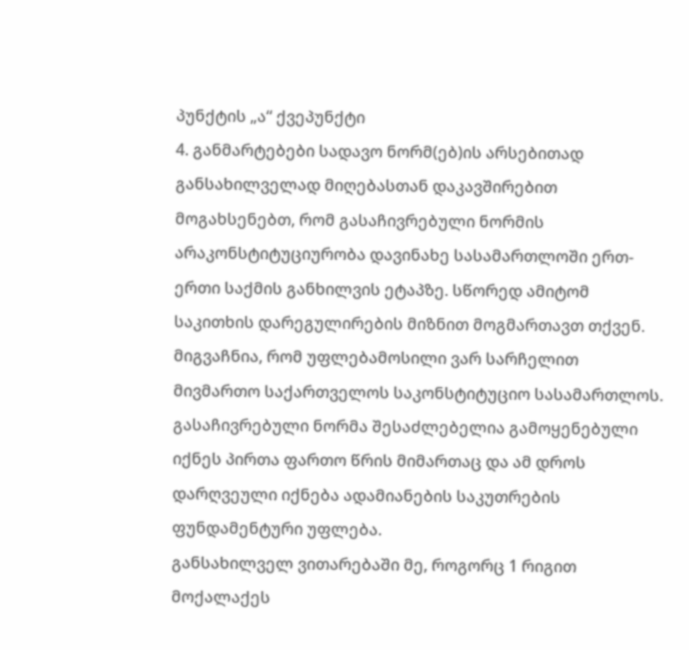პუნქტის „ა“ ქვეპუნქტი
4. განმარტებები სადავო ნორმ(ებ)ის არსებითად განსახილველად მიღებასთან დაკავშირებით
მოგახსენებთ, რომ გასაჩივრებული ნორმის არაკონსტიტუციურობა დავინახე სასამართლოში ერთ-ერთი საქმის განხილვის ეტაპზე. სწორედ ამიტომ საკითხის დარეგულირების მიზნით მოგმართავთ თქვენ. მიგვაჩნია, რომ უფლებამოსილი ვარ სარჩელით მივმართო საქართველოს საკონსტიტუციო სასამართლოს. გასაჩივრებული ნორმა შესაძლებელია გამოყენებული იქნეს პირთა ფართო წრის მიმართაც და ამ დროს დარღვეული იქნება ადამიანების საკუთრების ფუნდამენტური უფლება.
განსახილველ ვითარებაში მე, როგორც 1 რიგით მოქალაქეს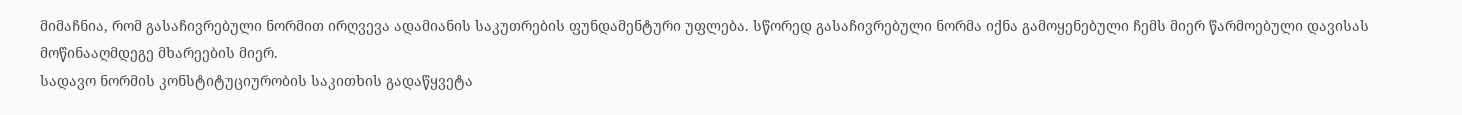მიმაჩნია, რომ გასაჩივრებული ნორმით ირღვევა ადამიანის საკუთრების ფუნდამენტური უფლება. სწორედ გასაჩივრებული ნორმა იქნა გამოყენებული ჩემს მიერ წარმოებული დავისას მოწინააღმდეგე მხარეების მიერ.
სადავო ნორმის კონსტიტუციურობის საკითხის გადაწყვეტა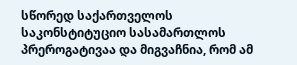სწორედ საქართველოს საკონსტიტუციო სასამართლოს პრეროგატივაა და მიგვაჩნია, რომ ამ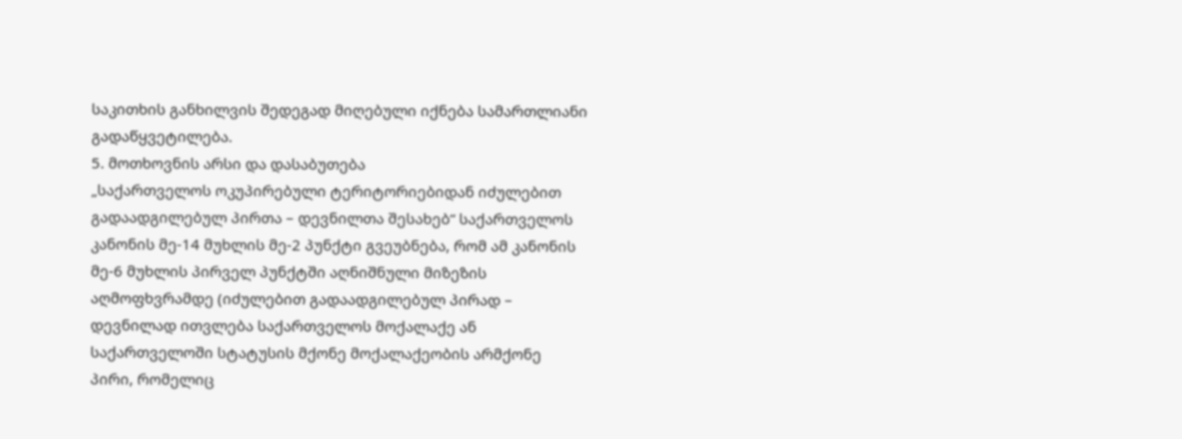საკითხის განხილვის შედეგად მიღებული იქნება სამართლიანი გადაწყვეტილება.
5. მოთხოვნის არსი და დასაბუთება
„საქართველოს ოკუპირებული ტერიტორიებიდან იძულებით გადაადგილებულ პირთა – დევნილთა შესახებ“ საქართველოს კანონის მე-14 მუხლის მე-2 პუნქტი გვეუბნება, რომ ამ კანონის მე-6 მუხლის პირველ პუნქტში აღნიშნული მიზეზის აღმოფხვრამდე (იძულებით გადაადგილებულ პირად – დევნილად ითვლება საქართველოს მოქალაქე ან საქართველოში სტატუსის მქონე მოქალაქეობის არმქონე პირი, რომელიც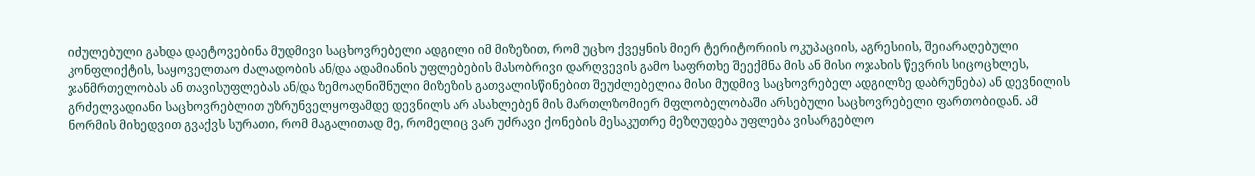იძულებული გახდა დაეტოვებინა მუდმივი საცხოვრებელი ადგილი იმ მიზეზით, რომ უცხო ქვეყნის მიერ ტერიტორიის ოკუპაციის, აგრესიის, შეიარაღებული კონფლიქტის, საყოველთაო ძალადობის ან/და ადამიანის უფლებების მასობრივი დარღვევის გამო საფრთხე შეექმნა მის ან მისი ოჯახის წევრის სიცოცხლეს, ჯანმრთელობას ან თავისუფლებას ან/და ზემოაღნიშნული მიზეზის გათვალისწინებით შეუძლებელია მისი მუდმივ საცხოვრებელ ადგილზე დაბრუნება) ან დევნილის გრძელვადიანი საცხოვრებლით უზრუნველყოფამდე დევნილს არ ასახლებენ მის მართლზომიერ მფლობელობაში არსებული საცხოვრებელი ფართობიდან. ამ ნორმის მიხედვით გვაქვს სურათი, რომ მაგალითად მე, რომელიც ვარ უძრავი ქონების მესაკუთრე მეზღუდება უფლება ვისარგებლო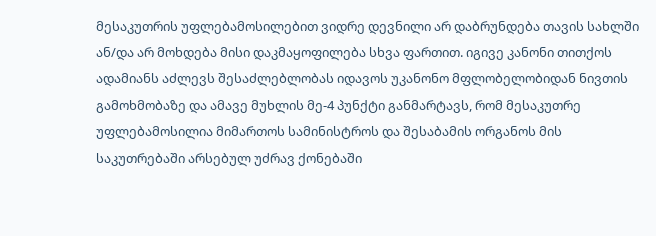მესაკუთრის უფლებამოსილებით ვიდრე დევნილი არ დაბრუნდება თავის სახლში ან/და არ მოხდება მისი დაკმაყოფილება სხვა ფართით. იგივე კანონი თითქოს ადამიანს აძლევს შესაძლებლობას იდავოს უკანონო მფლობელობიდან ნივთის გამოხმობაზე და ამავე მუხლის მე-4 პუნქტი განმარტავს, რომ მესაკუთრე უფლებამოსილია მიმართოს სამინისტროს და შესაბამის ორგანოს მის საკუთრებაში არსებულ უძრავ ქონებაში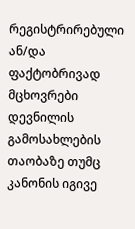რეგისტრირებული ან/და ფაქტობრივად მცხოვრები დევნილის გამოსახლების თაობაზე თუმც კანონის იგივე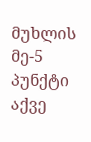მუხლის მე-5 პუნქტი აქვე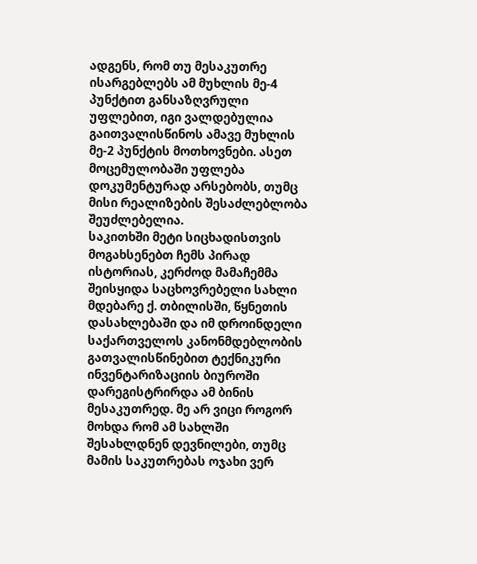ადგენს, რომ თუ მესაკუთრე ისარგებლებს ამ მუხლის მე-4 პუნქტით განსაზღვრული უფლებით, იგი ვალდებულია გაითვალისწინოს ამავე მუხლის მე-2 პუნქტის მოთხოვნები. ასეთ მოცემულობაში უფლება დოკუმენტურად არსებობს, თუმც მისი რეალიზების შესაძლებლობა შეუძლებელია.
საკითხში მეტი სიცხადისთვის მოგახსენებთ ჩემს პირად ისტორიას, კერძოდ მამაჩემმა შეისყიდა საცხოვრებელი სახლი მდებარე ქ. თბილისში, წყნეთის დასახლებაში და იმ დროინდელი საქართველოს კანონმდებლობის გათვალისწინებით ტექნიკური ინვენტარიზაციის ბიუროში დარეგისტრირდა ამ ბინის მესაკუთრედ. მე არ ვიცი როგორ მოხდა რომ ამ სახლში შესახლდნენ დევნილები, თუმც მამის საკუთრებას ოჯახი ვერ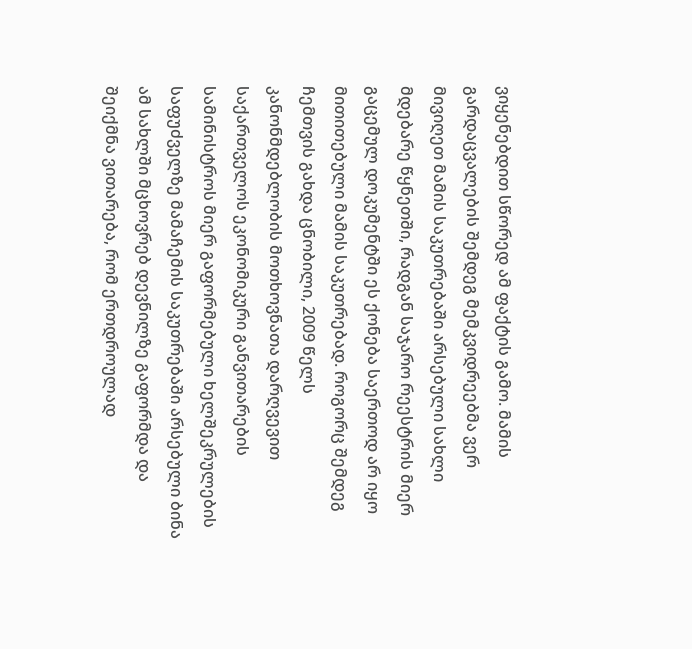ვიყენებდით სწორედ ამ ფაქტის გამო. მამის გარდაცვალების შემდეგ მემკვიდრეებმა ვერ მივიღეთ მამის საკუთრებაში არსებული სახლი მდებარე წყნეთში, რადგან საჯარო რეესტრის მიერ გაცემულ დოკუმენტში ეს ქონება საერთოდ არ იყო მითითებული მამის საკუთრებად. როგორც შემდეგ ჩემთვის გახდა ცნობილი, 2009 წელს კანონმდებლობის მოთხოვნათა დარღვევით საქართველოს ეკონომიკური განვითარების სამინისტროს მიერ გაფორმებული ხელშეკრულების საფუძველზე მამაჩემის საკუთრებაში არსებული ბინა ამ სახლში მცხოვრებ დევნილზე გაფორმდა და შეიქმნა ვითარება, რომ ერთდროულად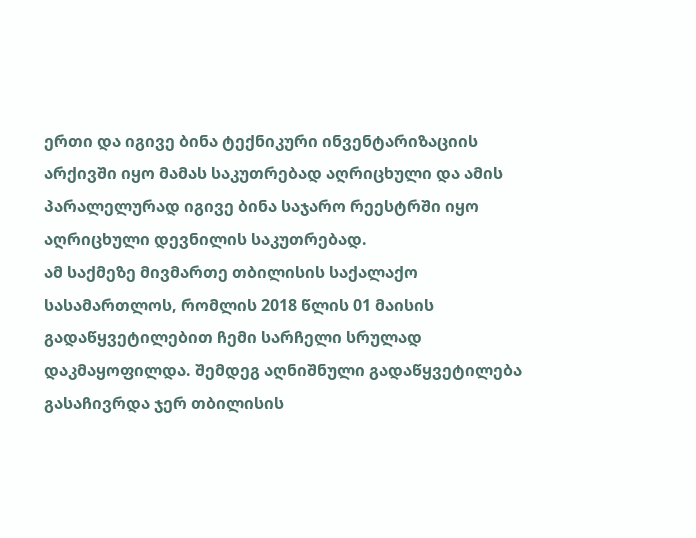ერთი და იგივე ბინა ტექნიკური ინვენტარიზაციის არქივში იყო მამას საკუთრებად აღრიცხული და ამის პარალელურად იგივე ბინა საჯარო რეესტრში იყო აღრიცხული დევნილის საკუთრებად.
ამ საქმეზე მივმართე თბილისის საქალაქო სასამართლოს, რომლის 2018 წლის 01 მაისის გადაწყვეტილებით ჩემი სარჩელი სრულად დაკმაყოფილდა. შემდეგ აღნიშნული გადაწყვეტილება გასაჩივრდა ჯერ თბილისის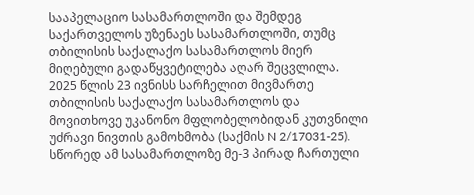სააპელაციო სასამართლოში და შემდეგ საქართველოს უზენაეს სასამართლოში, თუმც თბილისის საქალაქო სასამართლოს მიერ მიღებული გადაწყვეტილება აღარ შეცვლილა.
2025 წლის 23 ივნისს სარჩელით მივმართე თბილისის საქალაქო სასამართლოს და მოვითხოვე უკანონო მფლობელობიდან კუთვნილი უძრავი ნივთის გამოხმობა (საქმის N 2/17031-25). სწორედ ამ სასამართლოზე მე-3 პირად ჩართული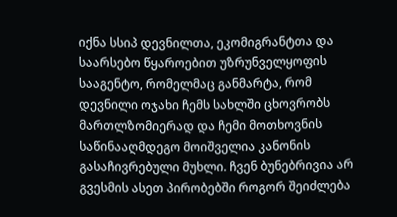იქნა სსიპ დევნილთა, ეკომიგრანტთა და საარსებო წყაროებით უზრუნველყოფის სააგენტო, რომელმაც განმარტა, რომ დევნილი ოჯახი ჩემს სახლში ცხოვრობს მართლზომიერად და ჩემი მოთხოვნის საწინააღმდეგო მოიშველია კანონის გასაჩივრებული მუხლი. ჩვენ ბუნებრივია არ გვესმის ასეთ პირობებში როგორ შეიძლება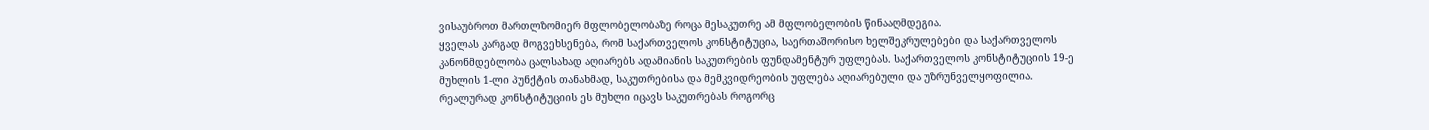ვისაუბროთ მართლზომიერ მფლობელობაზე როცა მესაკუთრე ამ მფლობელობის წინააღმდეგია.
ყველას კარგად მოგვეხსენება, რომ საქართველოს კონსტიტუცია, საერთაშორისო ხელშეკრულებები და საქართველოს კანონმდებლობა ცალსახად აღიარებს ადამიანის საკუთრების ფუნდამენტურ უფლებას. საქართველოს კონსტიტუციის 19-ე მუხლის 1-ლი პუნქტის თანახმად, საკუთრებისა და მემკვიდრეობის უფლება აღიარებული და უზრუნველყოფილია. რეალურად კონსტიტუციის ეს მუხლი იცავს საკუთრებას როგორც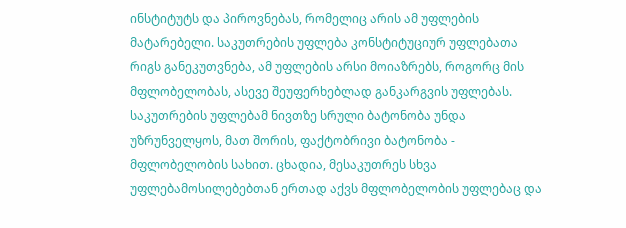ინსტიტუტს და პიროვნებას, რომელიც არის ამ უფლების მატარებელი. საკუთრების უფლება კონსტიტუციურ უფლებათა რიგს განეკუთვნება, ამ უფლების არსი მოიაზრებს, როგორც მის მფლობელობას, ასევე შეუფერხებლად განკარგვის უფლებას. საკუთრების უფლებამ ნივთზე სრული ბატონობა უნდა უზრუნველყოს, მათ შორის, ფაქტობრივი ბატონობა - მფლობელობის სახით. ცხადია, მესაკუთრეს სხვა უფლებამოსილებებთან ერთად აქვს მფლობელობის უფლებაც და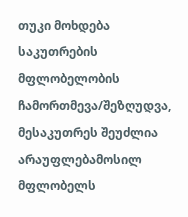თუკი მოხდება საკუთრების მფლობელობის ჩამორთმევა/შეზღუდვა, მესაკუთრეს შეუძლია არაუფლებამოსილ მფლობელს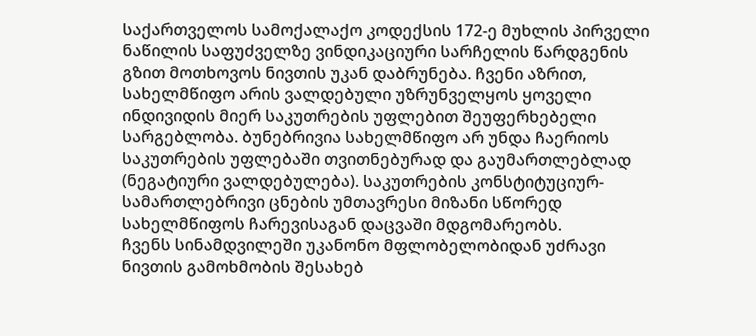საქართველოს სამოქალაქო კოდექსის 172-ე მუხლის პირველი ნაწილის საფუძველზე ვინდიკაციური სარჩელის წარდგენის გზით მოთხოვოს ნივთის უკან დაბრუნება. ჩვენი აზრით, სახელმწიფო არის ვალდებული უზრუნველყოს ყოველი ინდივიდის მიერ საკუთრების უფლებით შეუფერხებელი სარგებლობა. ბუნებრივია სახელმწიფო არ უნდა ჩაერიოს საკუთრების უფლებაში თვითნებურად და გაუმართლებლად (ნეგატიური ვალდებულება). საკუთრების კონსტიტუციურ-სამართლებრივი ცნების უმთავრესი მიზანი სწორედ სახელმწიფოს ჩარევისაგან დაცვაში მდგომარეობს.
ჩვენს სინამდვილეში უკანონო მფლობელობიდან უძრავი ნივთის გამოხმობის შესახებ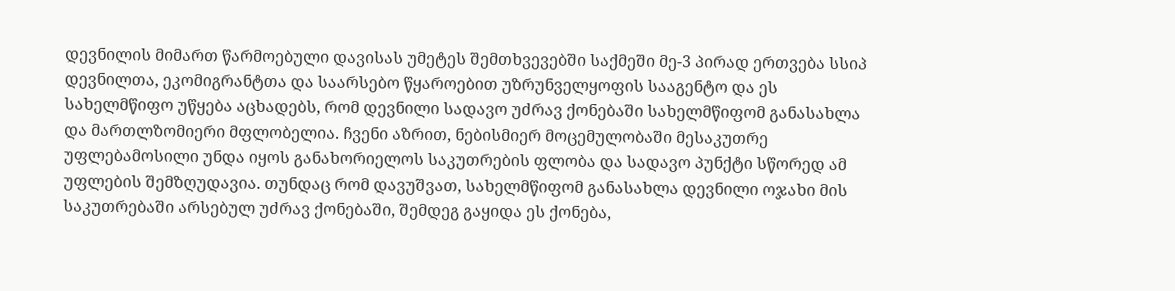დევნილის მიმართ წარმოებული დავისას უმეტეს შემთხვევებში საქმეში მე-3 პირად ერთვება სსიპ დევნილთა, ეკომიგრანტთა და საარსებო წყაროებით უზრუნველყოფის სააგენტო და ეს სახელმწიფო უწყება აცხადებს, რომ დევნილი სადავო უძრავ ქონებაში სახელმწიფომ განასახლა და მართლზომიერი მფლობელია. ჩვენი აზრით, ნებისმიერ მოცემულობაში მესაკუთრე უფლებამოსილი უნდა იყოს განახორიელოს საკუთრების ფლობა და სადავო პუნქტი სწორედ ამ უფლების შემზღუდავია. თუნდაც რომ დავუშვათ, სახელმწიფომ განასახლა დევნილი ოჯახი მის საკუთრებაში არსებულ უძრავ ქონებაში, შემდეგ გაყიდა ეს ქონება,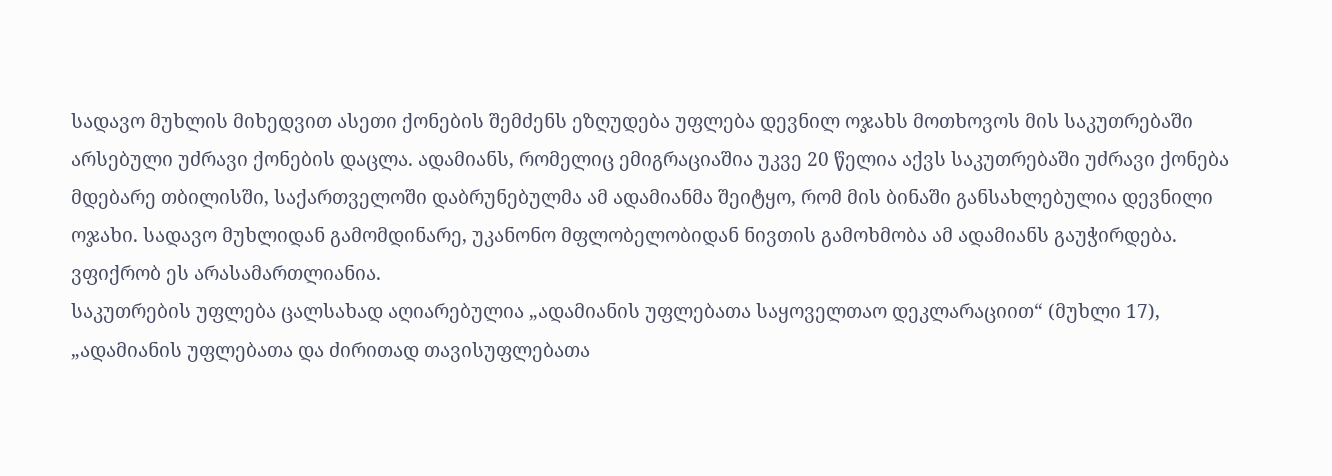სადავო მუხლის მიხედვით ასეთი ქონების შემძენს ეზღუდება უფლება დევნილ ოჯახს მოთხოვოს მის საკუთრებაში არსებული უძრავი ქონების დაცლა. ადამიანს, რომელიც ემიგრაციაშია უკვე 20 წელია აქვს საკუთრებაში უძრავი ქონება მდებარე თბილისში, საქართველოში დაბრუნებულმა ამ ადამიანმა შეიტყო, რომ მის ბინაში განსახლებულია დევნილი ოჯახი. სადავო მუხლიდან გამომდინარე, უკანონო მფლობელობიდან ნივთის გამოხმობა ამ ადამიანს გაუჭირდება. ვფიქრობ ეს არასამართლიანია.
საკუთრების უფლება ცალსახად აღიარებულია „ადამიანის უფლებათა საყოველთაო დეკლარაციით“ (მუხლი 17), „ადამიანის უფლებათა და ძირითად თავისუფლებათა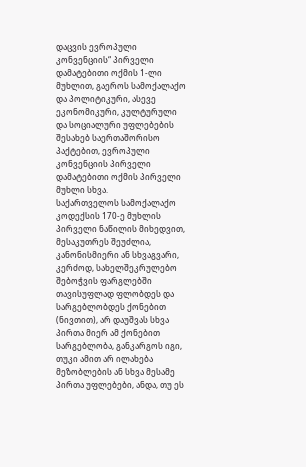დაცვის ევროპული კონვენციის“ პირველი დამატებითი ოქმის 1-ლი მუხლით, გაეროს სამოქალაქო და პოლიტიკური, ასევე ეკონომიკური, კულტურული და სოციალური უფლებების შესახებ საერთაშორისო პაქტებით, ევროპული კონვენციის პირველი დამატებითი ოქმის პირველი მუხლი სხვა.
საქართველოს სამოქალაქო კოდექსის 170-ე მუხლის პირველი ნაწილის მიხედვით, მესაკუთრეს შეუძლია, კანონისმიერი ან სხვაგვარი, კერძოდ, სახელშეკრულებო შებოჭვის ფარგლებში თავისუფლად ფლობდეს და სარგებლობდეს ქონებით (ნივთით), არ დაუშვას სხვა პირთა მიერ ამ ქონებით სარგებლობა, განკარგოს იგი, თუკი ამით არ ილახება მეზობლების ან სხვა მესამე პირთა უფლებები, ანდა, თუ ეს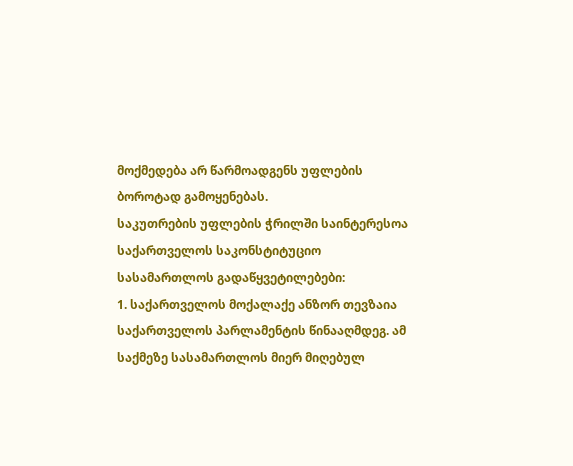მოქმედება არ წარმოადგენს უფლების ბოროტად გამოყენებას.
საკუთრების უფლების ჭრილში საინტერესოა საქართველოს საკონსტიტუციო სასამართლოს გადაწყვეტილებები:
1. საქართველოს მოქალაქე ანზორ თევზაია საქართველოს პარლამენტის წინააღმდეგ. ამ საქმეზე სასამართლოს მიერ მიღებულ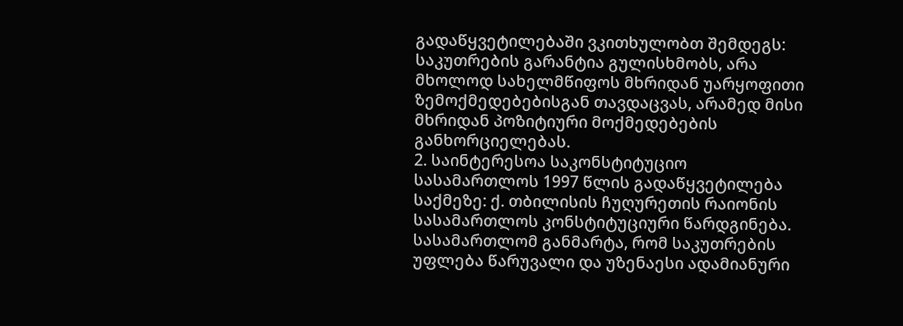გადაწყვეტილებაში ვკითხულობთ შემდეგს: საკუთრების გარანტია გულისხმობს, არა მხოლოდ სახელმწიფოს მხრიდან უარყოფითი ზემოქმედებებისგან თავდაცვას, არამედ მისი მხრიდან პოზიტიური მოქმედებების განხორციელებას.
2. საინტერესოა საკონსტიტუციო სასამართლოს 1997 წლის გადაწყვეტილება საქმეზე: ქ. თბილისის ჩუღურეთის რაიონის სასამართლოს კონსტიტუციური წარდგინება. სასამართლომ განმარტა, რომ საკუთრების უფლება წარუვალი და უზენაესი ადამიანური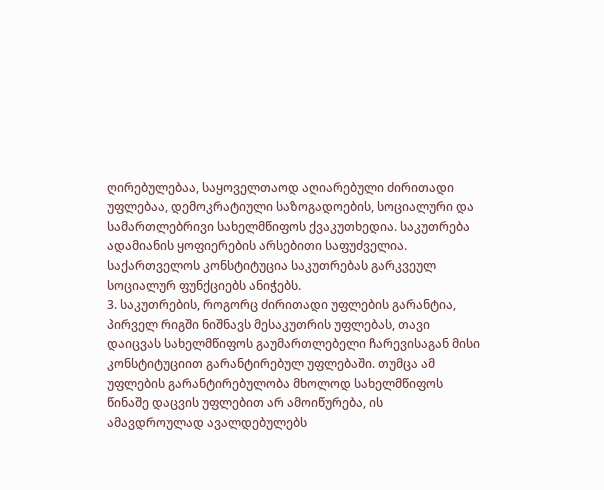ღირებულებაა, საყოველთაოდ აღიარებული ძირითადი უფლებაა, დემოკრატიული საზოგადოების, სოციალური და სამართლებრივი სახელმწიფოს ქვაკუთხედია. საკუთრება ადამიანის ყოფიერების არსებითი საფუძველია. საქართველოს კონსტიტუცია საკუთრებას გარკვეულ სოციალურ ფუნქციებს ანიჭებს.
3. საკუთრების, როგორც ძირითადი უფლების გარანტია, პირველ რიგში ნიშნავს მესაკუთრის უფლებას, თავი დაიცვას სახელმწიფოს გაუმართლებელი ჩარევისაგან მისი კონსტიტუციით გარანტირებულ უფლებაში. თუმცა ამ უფლების გარანტირებულობა მხოლოდ სახელმწიფოს წინაშე დაცვის უფლებით არ ამოიწურება, ის ამავდროულად ავალდებულებს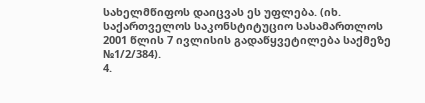სახელმწიფოს დაიცვას ეს უფლება. (იხ. საქართველოს საკონსტიტუციო სასამართლოს 2001 წლის 7 ივლისის გადაწყვეტილება საქმეზე №1/2/384).
4.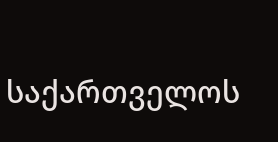საქართველოს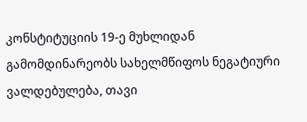კონსტიტუციის 19-ე მუხლიდან გამომდინარეობს სახელმწიფოს ნეგატიური ვალდებულება, თავი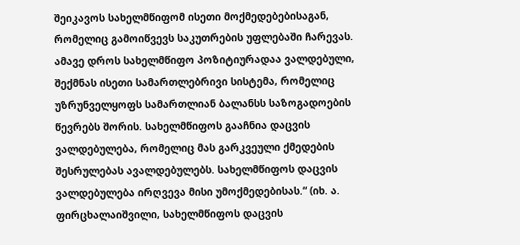შეიკავოს სახელმწიფომ ისეთი მოქმედებებისაგან, რომელიც გამოიწვევს საკუთრების უფლებაში ჩარევას. ამავე დროს სახელმწიფო პოზიტიურადაა ვალდებული, შექმნას ისეთი სამართლებრივი სისტემა, რომელიც უზრუნველყოფს სამართლიან ბალანსს საზოგადოების წევრებს შორის. სახელმწიფოს გააჩნია დაცვის ვალდებულება, რომელიც მას გარკვეული ქმედების შესრულებას ავალდებულებს. სახელმწიფოს დაცვის ვალდებულება ირღვევა მისი უმოქმედებისას.“ (იხ. ა. ფირცხალაიშვილი, სახელმწიფოს დაცვის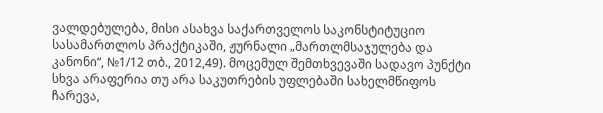ვალდებულება, მისი ასახვა საქართველოს საკონსტიტუციო სასამართლოს პრაქტიკაში, ჟურნალი „მართლმსაჯულება და კანონი“, №1/12 თბ., 2012,49). მოცემულ შემთხვევაში სადავო პუნქტი სხვა არაფერია თუ არა საკუთრების უფლებაში სახელმწიფოს ჩარევა,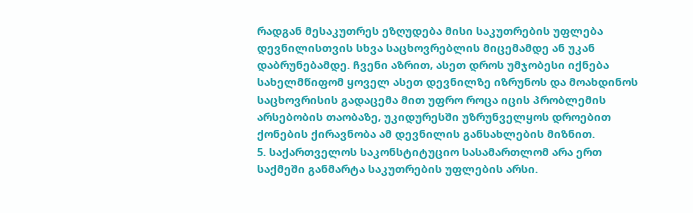რადგან მესაკუთრეს ეზღუდება მისი საკუთრების უფლება დევნილისთვის სხვა საცხოვრებლის მიცემამდე ან უკან დაბრუნებამდე. ჩვენი აზრით, ასეთ დროს უმჯობესი იქნება სახელმწიფომ ყოველ ასეთ დევნილზე იზრუნოს და მოახდინოს საცხოვრისის გადაცემა მით უფრო როცა იცის პრობლემის არსებობის თაობაზე, უკიდურესში უზრუნველყოს დროებით ქონების ქირავნობა ამ დევნილის განსახლების მიზნით.
5. საქართველოს საკონსტიტუციო სასამართლომ არა ერთ საქმეში განმარტა საკუთრების უფლების არსი.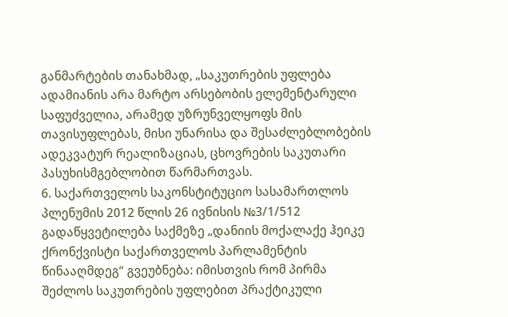განმარტების თანახმად, „საკუთრების უფლება ადამიანის არა მარტო არსებობის ელემენტარული საფუძველია, არამედ უზრუნველყოფს მის თავისუფლებას, მისი უნარისა და შესაძლებლობების ადეკვატურ რეალიზაციას, ცხოვრების საკუთარი პასუხისმგებლობით წარმართვას.
6. საქართველოს საკონსტიტუციო სასამართლოს პლენუმის 2012 წლის 26 ივნისის №3/1/512 გადაწყვეტილება საქმეზე „დანიის მოქალაქე ჰეიკე ქრონქვისტი საქართველოს პარლამენტის წინააღმდეგ“ გვეუბნება: იმისთვის რომ პირმა შეძლოს საკუთრების უფლებით პრაქტიკული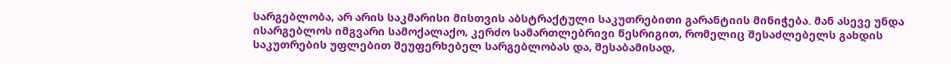სარგებლობა, არ არის საკმარისი მისთვის აბსტრაქტული საკუთრებითი გარანტიის მინიჭება. მან ასევე უნდა ისარგებლოს იმგვარი სამოქალაქო, კერძო სამართლებრივი წესრიგით, რომელიც შესაძლებელს გახდის საკუთრების უფლებით შეუფერხებელ სარგებლობას და, შესაბამისად,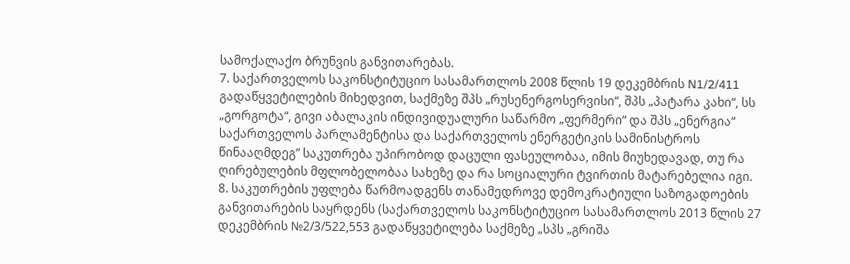სამოქალაქო ბრუნვის განვითარებას.
7. საქართველოს საკონსტიტუციო სასამართლოს 2008 წლის 19 დეკემბრის N1/2/411 გადაწყვეტილების მიხედვით, საქმეზე შპს „რუსენერგოსერვისი“, შპს „პატარა კახი“, სს „გორგოტა“, გივი აბალაკის ინდივიდუალური საწარმო „ფერმერი“ და შპს „ენერგია“ საქართველოს პარლამენტისა და საქართველოს ენერგეტიკის სამინისტროს წინააღმდეგ” საკუთრება უპირობოდ დაცული ფასეულობაა, იმის მიუხედავად, თუ რა ღირებულების მფლობელობაა სახეზე და რა სოციალური ტვირთის მატარებელია იგი.
8. საკუთრების უფლება წარმოადგენს თანამედროვე დემოკრატიული საზოგადოების განვითარების საყრდენს (საქართველოს საკონსტიტუციო სასამართლოს 2013 წლის 27 დეკემბრის №2/3/522,553 გადაწყვეტილება საქმეზე „სპს „გრიშა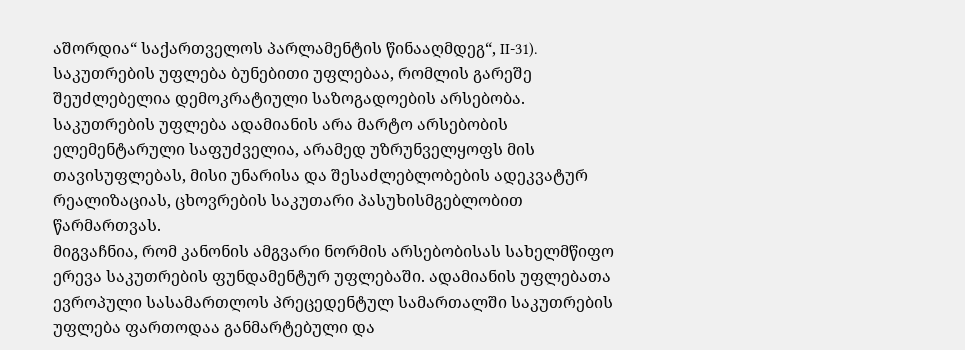აშორდია“ საქართველოს პარლამენტის წინააღმდეგ“, II-31). საკუთრების უფლება ბუნებითი უფლებაა, რომლის გარეშე შეუძლებელია დემოკრატიული საზოგადოების არსებობა. საკუთრების უფლება ადამიანის არა მარტო არსებობის ელემენტარული საფუძველია, არამედ უზრუნველყოფს მის თავისუფლებას, მისი უნარისა და შესაძლებლობების ადეკვატურ რეალიზაციას, ცხოვრების საკუთარი პასუხისმგებლობით წარმართვას.
მიგვაჩნია, რომ კანონის ამგვარი ნორმის არსებობისას სახელმწიფო ერევა საკუთრების ფუნდამენტურ უფლებაში. ადამიანის უფლებათა ევროპული სასამართლოს პრეცედენტულ სამართალში საკუთრების უფლება ფართოდაა განმარტებული და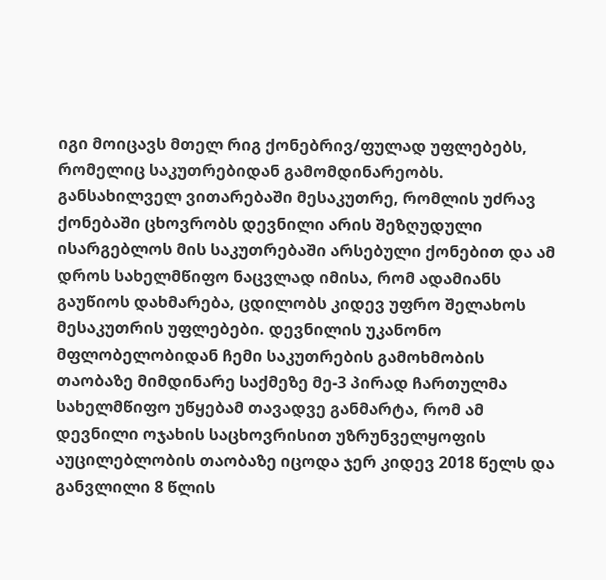იგი მოიცავს მთელ რიგ ქონებრივ/ფულად უფლებებს, რომელიც საკუთრებიდან გამომდინარეობს.
განსახილველ ვითარებაში მესაკუთრე, რომლის უძრავ ქონებაში ცხოვრობს დევნილი არის შეზღუდული ისარგებლოს მის საკუთრებაში არსებული ქონებით და ამ დროს სახელმწიფო ნაცვლად იმისა, რომ ადამიანს გაუწიოს დახმარება, ცდილობს კიდევ უფრო შელახოს მესაკუთრის უფლებები. დევნილის უკანონო მფლობელობიდან ჩემი საკუთრების გამოხმობის თაობაზე მიმდინარე საქმეზე მე-3 პირად ჩართულმა სახელმწიფო უწყებამ თავადვე განმარტა, რომ ამ დევნილი ოჯახის საცხოვრისით უზრუნველყოფის აუცილებლობის თაობაზე იცოდა ჯერ კიდევ 2018 წელს და განვლილი 8 წლის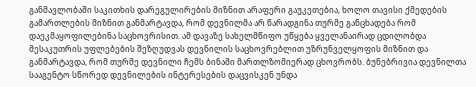განმავლობაში საკითხის დარეგულირების მიზნით არაფერი გაუკეთებია, ხოლო თავისი ქმედების გამართლების მიზნით განმარტავდა, რომ დევნილმა არ წარადგინა თურმე განცხადება რომ დაეკმაყოფილებინა საცხოვრისით. ამ დავაზე სახელმწიფო უწყება ყველანაირად ცდილობდა მესაკუთრის უფლებების შეზღუდვას დევნილის საცხოვრებლით უზრუნველყოფის მიზნით და განმარტავდა, რომ თურმე დევნილი ჩემს ბინაში მართლზომიერად ცხოვრობს. ბუნებრივია დევნილთა სააგენტო სწორედ დევნილების ინტერესების დაცვისკენ უნდა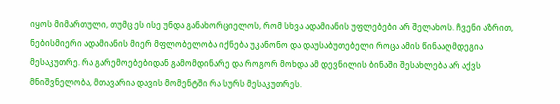იყოს მიმართული, თუმც ეს ისე უნდა განახორციელოს, რომ სხვა ადამიანის უფლებები არ შელახოს. ჩვენი აზრით, ნებისმიერი ადამიანის მიერ მფლობელობა იქნება უკანონო და დაუსაბუთებელი როცა ამის წინააღმდეგია მესაკუთრე. რა გარემოებებიდან გამომდინარე და როგორ მოხდა ამ დევნილის ბინაში შესახლება არ აქვს მნიშვნელობა, მთავარია დავის მომენტში რა სურს მესაკუთრეს.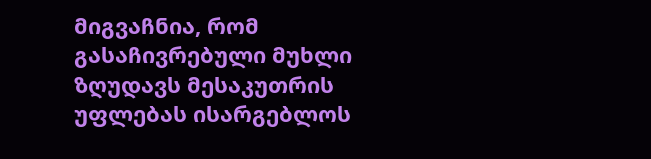მიგვაჩნია, რომ გასაჩივრებული მუხლი ზღუდავს მესაკუთრის უფლებას ისარგებლოს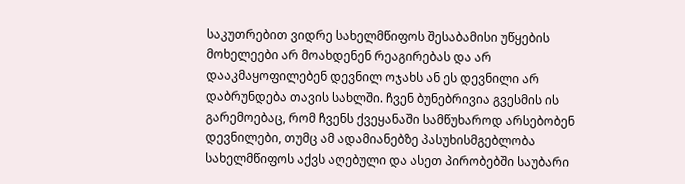საკუთრებით ვიდრე სახელმწიფოს შესაბამისი უწყების მოხელეები არ მოახდენენ რეაგირებას და არ დააკმაყოფილებენ დევნილ ოჯახს ან ეს დევნილი არ დაბრუნდება თავის სახლში. ჩვენ ბუნებრივია გვესმის ის გარემოებაც, რომ ჩვენს ქვეყანაში სამწუხაროდ არსებობენ დევნილები, თუმც ამ ადამიანებზე პასუხისმგებლობა სახელმწიფოს აქვს აღებული და ასეთ პირობებში საუბარი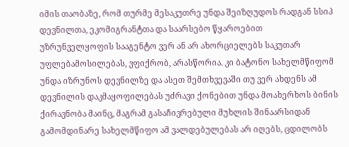იმის თაობაზე, რომ თურმე მესაკუთრე უნდა შეიზღუდოს რადგან სსიპ დევნილთა, ეკომიგრანტთა და საარსებო წყაროებით უზრუნველყოფის სააგენტო ვერ ან არ ახორციელებს საკუთარ უფლებამოსილებას, ვფიქრობ, არასწორია. კი ბატონო სახელმწიფომ უნდა იზრუნოს დევნილზე და ასეთ შემთხვევაში თუ ვერ ახდენს ამ დევნილის დაკმაყოფილებას უძრავი ქონებით უნდა მოახერხოს ბინის ქირავნობა მაინც, მაგრამ გასაჩივრებული მუხლის შინაარსიდან გამომდინარე სახელმწიფო ამ ვალდებულებას არ იღებს, ცდილობს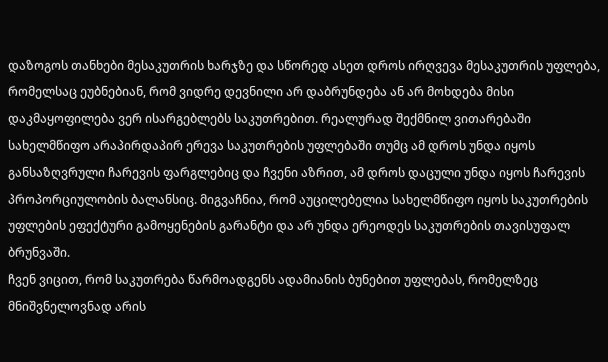დაზოგოს თანხები მესაკუთრის ხარჯზე და სწორედ ასეთ დროს ირღვევა მესაკუთრის უფლება, რომელსაც ეუბნებიან, რომ ვიდრე დევნილი არ დაბრუნდება ან არ მოხდება მისი დაკმაყოფილება ვერ ისარგებლებს საკუთრებით. რეალურად შექმნილ ვითარებაში სახელმწიფო არაპირდაპირ ერევა საკუთრების უფლებაში თუმც ამ დროს უნდა იყოს განსაზღვრული ჩარევის ფარგლებიც და ჩვენი აზრით, ამ დროს დაცული უნდა იყოს ჩარევის პროპორციულობის ბალანსიც. მიგვაჩნია, რომ აუცილებელია სახელმწიფო იყოს საკუთრების უფლების ეფექტური გამოყენების გარანტი და არ უნდა ერეოდეს საკუთრების თავისუფალ ბრუნვაში.
ჩვენ ვიცით, რომ საკუთრება წარმოადგენს ადამიანის ბუნებით უფლებას, რომელზეც მნიშვნელოვნად არის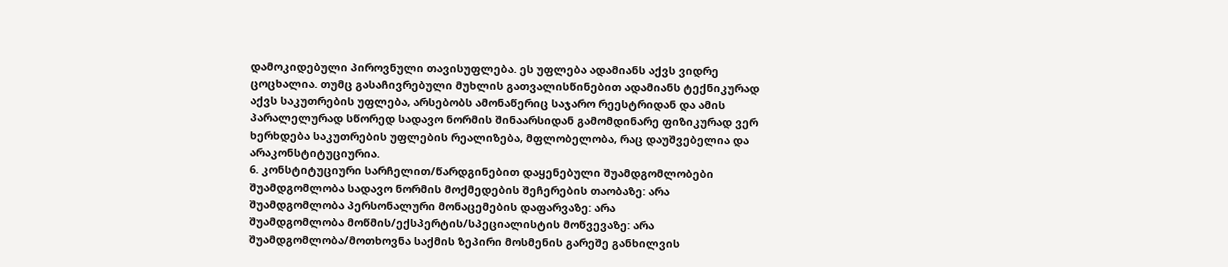დამოკიდებული პიროვნული თავისუფლება. ეს უფლება ადამიანს აქვს ვიდრე ცოცხალია. თუმც გასაჩივრებული მუხლის გათვალისწინებით ადამიანს ტექნიკურად აქვს საკუთრების უფლება, არსებობს ამონაწერიც საჯარო რეესტრიდან და ამის პარალელურად სწორედ სადავო ნორმის შინაარსიდან გამომდინარე ფიზიკურად ვერ ხერხდება საკუთრების უფლების რეალიზება, მფლობელობა, რაც დაუშვებელია და არაკონსტიტუციურია.
6. კონსტიტუციური სარჩელით/წარდგინებით დაყენებული შუამდგომლობები
შუამდგომლობა სადავო ნორმის მოქმედების შეჩერების თაობაზე: არა
შუამდგომლობა პერსონალური მონაცემების დაფარვაზე: არა
შუამდგომლობა მოწმის/ექსპერტის/სპეციალისტის მოწვევაზე: არა
შუამდგომლობა/მოთხოვნა საქმის ზეპირი მოსმენის გარეშე განხილვის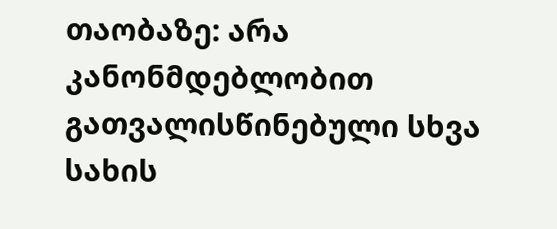თაობაზე: არა
კანონმდებლობით გათვალისწინებული სხვა სახის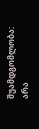შუამდგომლობა: არა